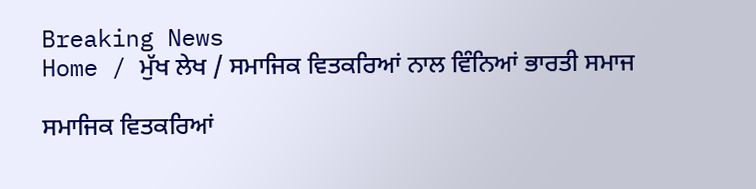Breaking News
Home / ਮੁੱਖ ਲੇਖ / ਸਮਾਜਿਕ ਵਿਤਕਰਿਆਂ ਨਾਲ ਵਿੰਨਿਆਂ ਭਾਰਤੀ ਸਮਾਜ

ਸਮਾਜਿਕ ਵਿਤਕਰਿਆਂ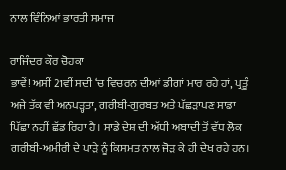ਨਾਲ ਵਿੰਨਿਆਂ ਭਾਰਤੀ ਸਮਾਜ

ਰਾਜਿੰਦਰ ਕੌਰ ਚੋਹਕਾ
ਭਾਵੇਂ! ਅਸੀਂ 21ਵੀਂ ਸਦੀ ‘ਚ ਵਿਚਰਨ ਦੀਆਂ ਡੀਗਾਂ ਮਾਰ ਰਹੇ ਹਾਂ, ਪ੍ਰਤੂੰ ਅਜੇ ਤੱਕ ਵੀ ਅਨਪੜ੍ਹਤਾ, ਗਰੀਬੀ-ਗੁਰਬਤ ਅਤੇ ਪੱਛੜਾਪਣ ਸਾਡਾ ਪਿੱਛਾ ਨਹੀਂ ਛੱਡ ਰਿਹਾ ਹੈ। ਸਾਡੇ ਦੇਸ਼ ਦੀ ਅੱਧੀ ਅਬਾਦੀ ਤੋਂ ਵੱਧ ਲੋਕ ਗਰੀਬੀ-ਅਮੀਰੀ ਦੇ ਪਾੜੇ ਨੂੰ ਕਿਸਮਤ ਨਾਲ ਜੋੜ ਕੇ ਹੀ ਦੇਖ ਰਹੇ ਹਨ।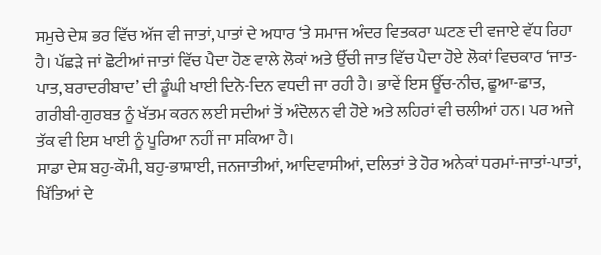ਸਮੁਚੇ ਦੇਸ਼ ਭਰ ਵਿੱਚ ਅੱਜ ਵੀ ਜਾਤਾਂ, ਪਾਤਾਂ ਦੇ ਅਧਾਰ ‘ਤੇ ਸਮਾਜ ਅੰਦਰ ਵਿਤਕਰਾ ਘਟਣ ਦੀ ਵਜਾਏ ਵੱਧ ਰਿਹਾ ਹੈ। ਪੱਛੜੇ ਜਾਂ ਛੋਟੀਆਂ ਜਾਤਾਂ ਵਿੱਚ ਪੈਦਾ ਹੋਣ ਵਾਲੇ ਲੋਕਾਂ ਅਤੇ ਉੱਚੀ ਜਾਤ ਵਿੱਚ ਪੈਦਾ ਹੋਏ ਲੋਕਾਂ ਵਿਚਕਾਰ ‘ਜਾਤ-ਪਾਤ, ਬਰਾਦਰੀਬਾਦ’ ਦੀ ਡੂੰਘੀ ਖਾਈ ਦਿਨੋ-ਦਿਨ ਵਧਦੀ ਜਾ ਰਹੀ ਹੈ। ਭਾਵੇਂ ਇਸ ਊੱਚ-ਨੀਚ, ਛੂਆ-ਛਾਤ, ਗਰੀਬੀ-ਗੁਰਬਤ ਨੂੰ ਖੱਤਮ ਕਰਨ ਲਈ ਸਦੀਆਂ ਤੋਂ ਅੰਦੋਲਨ ਵੀ ਹੋਏ ਅਤੇ ਲਹਿਰਾਂ ਵੀ ਚਲੀਆਂ ਹਨ। ਪਰ ਅਜੇ ਤੱਕ ਵੀ ਇਸ ਖਾਈ ਨੂੰ ਪੂਰਿਆ ਨਹੀਂ ਜਾ ਸਕਿਆ ਹੈ।
ਸਾਡਾ ਦੇਸ਼ ਬਹੁ-ਕੌਮੀ, ਬਹੁ-ਭਾਸ਼ਾਈ, ਜਨਜਾਤੀਆਂ, ਆਦਿਵਾਸੀਆਂ, ਦਲਿਤਾਂ ਤੇ ਹੋਰ ਅਨੇਕਾਂ ਧਰਮਾਂ-ਜਾਤਾਂ-ਪਾਤਾਂ, ਖਿੱਤਿਆਂ ਦੇ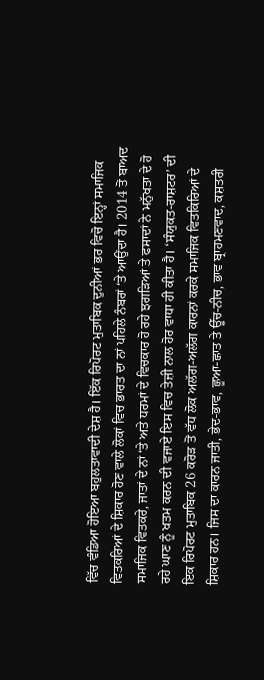ਵਿੱਚ ਵੰਡਿਆ ਹੋਇਆ ਬਹੁਲਤਾਵਾਦੀ ਦੇਸ਼ ਹੈ। ਇੱਕ ਰਿਪੋਰਟ ਮੁਤਾਬਿਕ ਦੁਨੀਆਂ ਭਰ ਵਿਚੋ ਇਨ੍ਹਾਂ ਸਮਾਜਿਕ ਵਿਤਕਰਿਆਂ ਦੇ ਸ਼ਿਕਾਰ ਹੋਣ ਵਾਲੇ ਲੋਕਾਂ ਵਿਚ ਭਾਰਤ ਦਾ ਨਾਂ ਪਹਿਲੇ ਨੰਬਰਾਂ ‘ਤੇ ਆਉਂਦਾ ਹੈ। 2014 ਤੋਂ ਬਾਅਦ ਸਮਾਜਿਕ ਵਿਤਕਰੇ, ਜਾਤਾਂ ਦੇ ਨਾਂ ‘ਤੇ ਅਤੇ ਧਰਮਾਂ ਦੇ ਵਿਚਕਾਰ ਹੋ ਰਹੇ ਝਗੜਿਆਂ ਤੇ ਫਸਾਦਾਂ ਨੇ ਮਨੁੱਖਤਾ ਦੇ ਹੋ ਰਹੇ ਘਾਣ ਨੂੰ ਖਤਮ ਕਰਨ ਦੀ ਵਜਾਏ ਇਸ ਵਿਚ ਤੇਜ਼ੀ ਨਾਲ ਹੋਰ ਵਾਧਾ ਹੀ ਕੀਤਾ ਹੈ। ‘ਸੰਯੁਕਤ-ਰਾਸ਼ਟਰ’ ਦੀ ਇਕ ਰਿਪੋਰਟ ਮੁਤਾਬਿਕ 26 ਕਰੋੜ ਤੋਂ ਵੱਧ ਲੋਕ ਅਲੱਗ-ਅਲੱਗ ਕਾਰਨਾਂ ਕਰਕੇ ਸਮਾਜਿਕ ਵਿਤਕਿਰਿਆਂ ਦੇ ਸ਼ਿਕਾਰ ਹਨ। ਜਿਸ ਦਾ ਕਾਰਨ ਜਾਤੀ, ਭੇਦ-ਭਾਵ, ਛੂਆ-ਛਾਤ ਤੇ ਊੱਚ-ਨੀਚ, ਭਾਵ ਬ੍ਰਾਹਮਣਵਾਦ, ਕਸ਼ਤਰੀ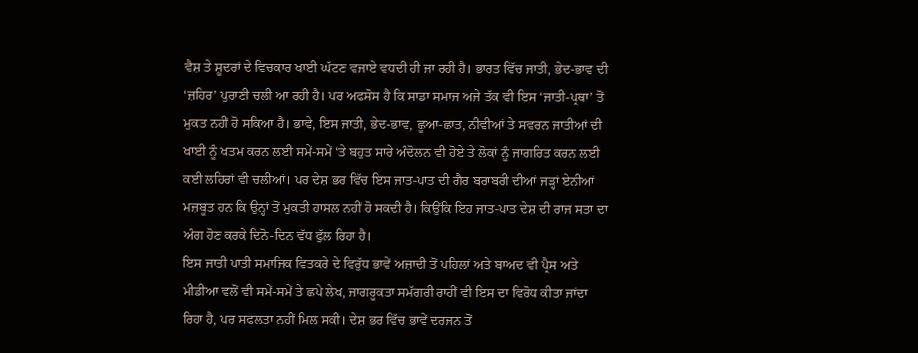ਵੈਸ਼ ਤੇ ਸ਼ੂਦਰਾਂ ਦੇ ਵਿਚਕਾਰ ਖਾਈ ਘੱਟਣ ਵਜਾਏ ਵਧਦੀ ਹੀ ਜਾ ਰਹੀ ਹੈ। ਭਾਰਤ ਵਿੱਚ ਜਾਤੀ, ਭੇਦ-ਭਾਵ ਦੀ ‘ਜ਼ਹਿਰ’ ਪੁਰਾਣੀ ਚਲੀ ਆ ਰਹੀ ਹੈ। ਪਰ ਅਫਸੋਸ ਹੈ ਕਿ ਸਾਡਾ ਸਮਾਜ ਅਜੇ ਤੱਕ ਵੀ ਇਸ ‘ਜਾਤੀ-ਪ੍ਰਥਾ’ ਤੋਂ ਮੁਕਤ ਨਹੀਂ ਹੋ ਸਕਿਆ ਹੈ। ਭਾਵੇ, ਇਸ ਜਾਤੀ, ਭੇਦ-ਭਾਵ, ਛੂਆ-ਛਾਤ, ਨੀਵੀਆਂ ਤੇ ਸਵਰਨ ਜਾਤੀਆਂ ਦੀ ਖਾਈ ਨੂੰ ਖਤਮ ਕਰਨ ਲਈ ਸਮੇਂ-ਸਮੇਂ ‘ਤੇ ਬਹੁਤ ਸਾਰੇ ਅੰਦੋਲਨ ਵੀ ਹੋਏ ਤੇ ਲੋਕਾਂ ਨੂੰ ਜਾਗਰਿਤ ਕਰਨ ਲਈ ਕਈ ਲਹਿਰਾਂ ਵੀ ਚਲੀਆਂ। ਪਰ ਦੇਸ਼ ਭਰ ਵਿੱਚ ਇਸ ਜਾਤ-ਪਾਤ ਦੀ ਗੈਰ ਬਰਾਬਰੀ ਦੀਆਂ ਜੜ੍ਹਾਂ ਏਨੀਆਂ ਮਜ਼ਬੂਤ ਹਨ ਕਿ ਉਨ੍ਹਾਂ ਤੋਂ ਮੁਕਤੀ ਹਾਸਲ ਨਹੀਂ ਹੋ ਸਕਦੀ ਹੈ। ਕਿਉਂਕਿ ਇਹ ਜਾਤ-ਪਾਤ ਦੇਸ਼ ਦੀ ਰਾਜ ਸਤਾ ਦਾ ਅੰਗ ਹੋਣ ਕਰਕੇ ਦਿਨੋ-ਦਿਨ ਵੱਧ ਫੁੱਲ ਰਿਹਾ ਹੈ।
ਇਸ ਜਾਤੀ ਪਾਤੀ ਸਮਾਜਿਕ ਵਿਤਕਰੇ ਦੇ ਵਿਰੁੱਧ ਭਾਵੇਂ ਅਜ਼ਾਦੀ ਤੋਂ ਪਹਿਲਾਂ ਅਤੇ ਬਾਅਦ ਵੀ ਪ੍ਰੈਸ ਅਤੇ ਮੀਡੀਆ ਵਲੋਂ ਵੀ ਸਮੇਂ-ਸਮੇਂ ਤੇ ਛਪੇ ਲੇਖ, ਜਾਗਰੂਕਤਾ ਸਮੱਗਰੀ ਰਾਹੀਂ ਵੀ ਇਸ ਦਾ ਵਿਰੋਧ ਕੀਤਾ ਜਾਂਦਾ ਰਿਹਾ ਹੈ, ਪਰ ਸਫਲਤਾ ਨਹੀਂ ਮਿਲ ਸਕੀ। ਦੇਸ਼ ਭਰ ਵਿੱਚ ਭਾਵੇਂ ਦਰਜਨ ਤੋਂ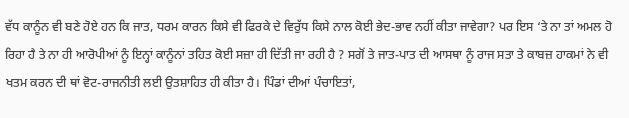ਵੱਧ ਕਾਨੂੰਨ ਵੀ ਬਣੇ ਹੋਏ ਹਨ ਕਿ ਜਾਤ, ਧਰਮ ਕਾਰਨ ਕਿਸੇ ਵੀ ਫਿਰਕੇ ਦੇ ਵਿਰੁੱਧ ਕਿਸੇ ਨਾਲ ਕੋਈ ਭੇਦ-ਭਾਵ ਨਹੀਂ ਕੀਤਾ ਜਾਵੇਗਾ? ਪਰ ਇਸ ‘ਤੇ ਨਾ ਤਾਂ ਅਮਲ ਹੋ ਰਿਹਾ ਹੈ ਤੇ ਨਾ ਹੀ ਆਰੋਪੀਆਂ ਨੂੰ ਇਨ੍ਹਾਂ ਕਾਨੂੰਨਾਂ ਤਹਿਤ ਕੋਈ ਸਜ਼ਾ ਹੀ ਦਿੱਤੀ ਜਾ ਰਹੀ ਹੈ ? ਸਗੋਂ ਤੇ ਜਾਤ-ਪਾਤ ਦੀ ਆਸਥਾ ਨੂੰ ਰਾਜ ਸਤਾ ਤੇ ਕਾਬਜ਼ ਹਾਕਮਾਂ ਨੇ ਵੀ ਖਤਮ ਕਰਨ ਦੀ ਥਾਂ ਵੋਟ-ਰਾਜਨੀਤੀ ਲਈ ਉਤਸ਼ਾਹਿਤ ਹੀ ਕੀਤਾ ਹੈ। ਪਿੰਡਾਂ ਦੀਆਂ ਪੰਚਾਇਤਾਂ,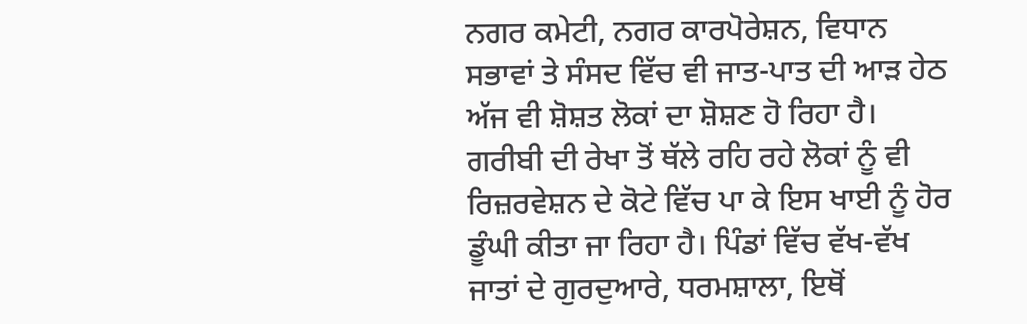ਨਗਰ ਕਮੇਟੀ, ਨਗਰ ਕਾਰਪੋਰੇਸ਼ਨ, ਵਿਧਾਨ ਸਭਾਵਾਂ ਤੇ ਸੰਸਦ ਵਿੱਚ ਵੀ ਜਾਤ-ਪਾਤ ਦੀ ਆੜ ਹੇਠ ਅੱਜ ਵੀ ਸ਼ੋਸ਼ਤ ਲੋਕਾਂ ਦਾ ਸ਼ੋਸ਼ਣ ਹੋ ਰਿਹਾ ਹੈ। ਗਰੀਬੀ ਦੀ ਰੇਖਾ ਤੋਂ ਥੱਲੇ ਰਹਿ ਰਹੇ ਲੋਕਾਂ ਨੂੰ ਵੀ ਰਿਜ਼ਰਵੇਸ਼ਨ ਦੇ ਕੋਟੇ ਵਿੱਚ ਪਾ ਕੇ ਇਸ ਖਾਈ ਨੂੰ ਹੋਰ ਡੂੰਘੀ ਕੀਤਾ ਜਾ ਰਿਹਾ ਹੈ। ਪਿੰਡਾਂ ਵਿੱਚ ਵੱਖ-ਵੱਖ ਜਾਤਾਂ ਦੇ ਗੁਰਦੁਆਰੇ, ਧਰਮਸ਼ਾਲਾ, ਇਥੋਂ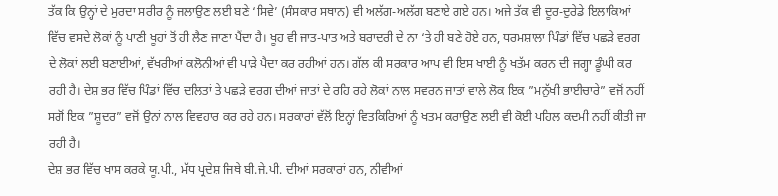ਤੱਕ ਕਿ ਉਨ੍ਹਾਂ ਦੇ ਮੁਰਦਾ ਸਰੀਰ ਨੂੰ ਜਲਾਉਣ ਲਈ ਬਣੇ ‘ਸਿਵੇ’ (ਸੰਸਕਾਰ ਸਥਾਨ) ਵੀ ਅਲੱਗ-ਅਲੱਗ ਬਣਾਏ ਗਏ ਹਨ। ਅਜੇ ਤੱਕ ਵੀ ਦੂਰ-ਦੁਰੇਡੇ ਇਲਾਕਿਆਂ ਵਿੱਚ ਵਸਦੇ ਲੋਕਾਂ ਨੂੰ ਪਾਣੀ ਖੂਹਾਂ ਤੋਂ ਹੀ ਲੈਣ ਜਾਣਾ ਪੈਂਦਾ ਹੈ। ਖੂਹ ਵੀ ਜਾਤ-ਪਾਤ ਅਤੇ ਬਰਾਦਰੀ ਦੇ ਨਾ ‘ਤੇ ਹੀ ਬਣੇ ਹੋਏ ਹਨ, ਧਰਮਸ਼ਾਲਾ ਪਿੰਡਾਂ ਵਿੱਚ ਪਛੜੇ ਵਰਗ ਦੇ ਲੋਕਾਂ ਲਈ ਬਣਾਈਆਂ, ਵੱਖਰੀਆਂ ਕਲੋਨੀਆਂ ਵੀ ਪਾੜੇ ਪੈਦਾ ਕਰ ਰਹੀਆਂ ਹਨ। ਗੱਲ ਕੀ ਸਰਕਾਰ ਆਪ ਵੀ ਇਸ ਖਾਈ ਨੂੰ ਖਤੱਮ ਕਰਨ ਦੀ ਜਗ੍ਹਾ ਡੂੰਘੀ ਕਰ ਰਹੀ ਹੈ। ਦੇਸ਼ ਭਰ ਵਿੱਚ ਪਿੰਡਾਂ ਵਿੱਚ ਦਲਿਤਾਂ ਤੇ ਪਛੜੇ ਵਰਗ ਦੀਆਂ ਜਾਤਾਂ ਦੇ ਰਹਿ ਰਹੇ ਲੋਕਾਂ ਨਾਲ ਸਵਰਨ ਜਾਤਾਂ ਵਾਲੇ ਲੋਕ ਇਕ ”ਮਨੁੱਖੀ ਭਾਈਚਾਰੇ” ਵਜੋਂ ਨਹੀਂ ਸਗੋਂ ਇਕ ”ਸ਼ੂਦਰ” ਵਜੋਂ ਉਨਾਂ ਨਾਲ ਵਿਵਹਾਰ ਕਰ ਰਹੇ ਹਨ। ਸਰਕਾਰਾਂ ਵੱਲੋਂ ਇਨ੍ਹਾਂ ਵਿਤਕਿਰਿਆਂ ਨੂੰ ਖਤਮ ਕਰਾਉਣ ਲਈ ਵੀ ਕੋਈ ਪਹਿਲ ਕਦਮੀ ਨਹੀਂ ਕੀਤੀ ਜਾ ਰਹੀ ਹੈ।
ਦੇਸ਼ ਭਰ ਵਿੱਚ ਖਾਸ ਕਰਕੇ ਯੂ.ਪੀ., ਮੱਧ ਪ੍ਰਦੇਸ਼ ਜਿਥੇ ਬੀ.ਜੇ.ਪੀ. ਦੀਆਂ ਸਰਕਾਰਾਂ ਹਨ, ਨੀਵੀਆਂ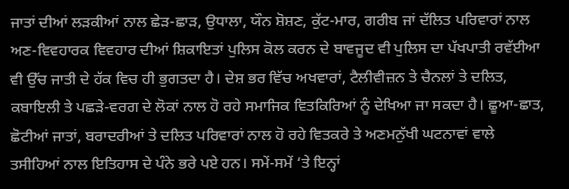ਜਾਤਾਂ ਦੀਆਂ ਲੜਕੀਆਂ ਨਾਲ ਛੇੜ-ਛਾੜ, ਉਧਾਲਾ, ਯੌਨ ਸ਼ੋਸ਼ਣ, ਕੁੱਟ-ਮਾਰ, ਗਰੀਬ ਜਾਂ ਦੱਲਿਤ ਪਰਿਵਾਰਾਂ ਨਾਲ ਅਣ-ਵਿਵਹਾਰਕ ਵਿਵਹਾਰ ਦੀਆਂ ਸ਼ਿਕਾਇਤਾਂ ਪੁਲਿਸ ਕੋਲ ਕਰਨ ਦੇ ਬਾਵਜੂਦ ਵੀ ਪੁਲਿਸ ਦਾ ਪੱਖਪਾਤੀ ਰਵੱਈਆ ਵੀ ਉੱਚ ਜਾਤੀ ਦੇ ਹੱਕ ਵਿਚ ਹੀ ਭੁਗਤਦਾ ਹੈ। ਦੇਸ਼ ਭਰ ਵਿੱਚ ਅਖਵਾਰਾਂ, ਟੈਲੀਵੀਜ਼ਨ ਤੇ ਚੈਨਲਾਂ ਤੇ ਦਲਿਤ, ਕਬਾਇਲੀ ਤੇ ਪਛੜੇ-ਵਰਗ ਦੇ ਲੋਕਾਂ ਨਾਲ ਹੋ ਰਹੇ ਸਮਾਜਿਕ ਵਿਤਕਿਰਿਆਂ ਨੂੰ ਦੇਖਿਆ ਜਾ ਸਕਦਾ ਹੈ। ਛੂਆ-ਛਾਤ, ਛੋਟੀਆਂ ਜਾਤਾਂ, ਬਰਾਦਰੀਆਂ ਤੇ ਦਲਿਤ ਪਰਿਵਾਰਾਂ ਨਾਲ ਹੋ ਰਹੇ ਵਿਤਕਰੇ ਤੇ ਅਣਮਨੁੱਖੀ ਘਟਨਾਵਾਂ ਵਾਲੇ ਤਸੀਹਿਆਂ ਨਾਲ ਇਤਿਹਾਸ ਦੇ ਪੰਨੇ ਭਰੇ ਪਏ ਹਨ। ਸਮੇਂ-ਸਮੇਂ ‘ਤੇ ਇਨ੍ਹਾਂ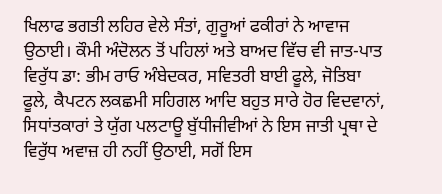ਖਿਲਾਫ ਭਗਤੀ ਲਹਿਰ ਵੇਲੇ ਸੰਤਾਂ, ਗੁਰੂਆਂ ਫਕੀਰਾਂ ਨੇ ਆਵਾਜ ਉਠਾਈ। ਕੌਮੀ ਅੰਦੋਲਨ ਤੋਂ ਪਹਿਲਾਂ ਅਤੇ ਬਾਅਦ ਵਿੱਚ ਵੀ ਜਾਤ-ਪਾਤ ਵਿਰੁੱਧ ਡਾ: ਭੀਮ ਰਾਓ ਅੰਬੇਦਕਰ, ਸਵਿਤਰੀ ਬਾਈ ਫੂਲੇ, ਜੋਤਿਬਾ ਫੂਲੇ, ਕੈਪਟਨ ਲਕਛਮੀ ਸਹਿਗਲ ਆਦਿ ਬਹੁਤ ਸਾਰੇ ਹੋਰ ਵਿਦਵਾਨਾਂ, ਸਿਧਾਂਤਕਾਰਾਂ ਤੇ ਯੁੱਗ ਪਲਟਾਊ ਬੁੱਧੀਜੀਵੀਆਂ ਨੇ ਇਸ ਜਾਤੀ ਪ੍ਰਥਾ ਦੇ ਵਿਰੁੱਧ ਅਵਾਜ਼ ਹੀ ਨਹੀਂ ਉਠਾਈ, ਸਗੋਂ ਇਸ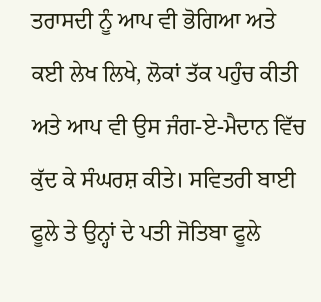ਤਰਾਸਦੀ ਨੂੰ ਆਪ ਵੀ ਭੋਗਿਆ ਅਤੇ ਕਈ ਲੇਖ ਲਿਖੇ, ਲੋਕਾਂ ਤੱਕ ਪਹੁੰਚ ਕੀਤੀ ਅਤੇ ਆਪ ਵੀ ਉਸ ਜੰਗ-ਏ-ਮੈਦਾਨ ਵਿੱਚ ਕੁੱਦ ਕੇ ਸੰਘਰਸ਼ ਕੀਤੇ। ਸਵਿਤਰੀ ਬਾਈ ਫੂਲੇ ਤੇ ਉਨ੍ਹਾਂ ਦੇ ਪਤੀ ਜੋਤਿਬਾ ਫੂਲੇ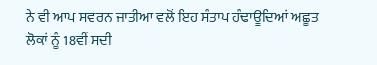ਨੇ ਵੀ ਆਪ ਸਵਰਨ ਜਾਤੀਆ ਵਲੋਂ ਇਹ ਸੰਤਾਪ ਹੰਢਾਊਦਿਆਂ ਅਛੂਤ ਲੋਕਾਂ ਨੂੰ 18ਵੀਂ ਸਦੀ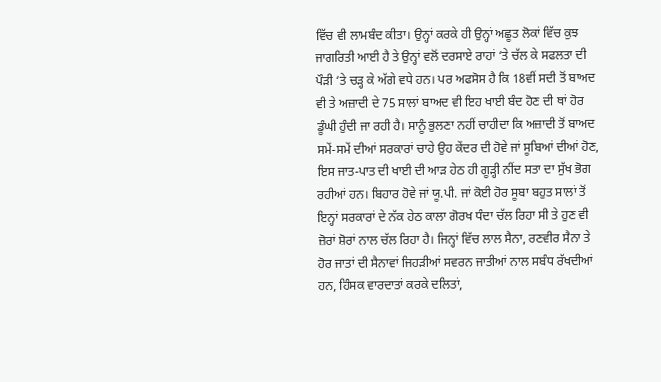ਵਿੱਚ ਵੀ ਲਾਮਬੰਦ ਕੀਤਾ। ਉਨ੍ਹਾਂ ਕਰਕੇ ਹੀ ਉਨ੍ਹਾਂ ਅਛੂਤ ਲੋਕਾਂ ਵਿੱਚ ਕੁਝ ਜਾਗਰਿਤੀ ਆਈ ਹੈ ਤੇ ਉਨ੍ਹਾਂ ਵਲੋਂ ਦਰਸਾਏ ਰਾਹਾਂ ‘ਤੇ ਚੱਲ ਕੇ ਸਫਲਤਾ ਦੀ ਪੌੜੀ ‘ਤੇ ਚੜ੍ਹ ਕੇ ਅੱਗੇ ਵਧੇ ਹਨ। ਪਰ ਅਫਸੋਸ ਹੈ ਕਿ 18ਵੀਂ ਸਦੀ ਤੋਂ ਬਾਅਦ ਵੀ ਤੇ ਅਜ਼ਾਦੀ ਦੇ 75 ਸਾਲਾਂ ਬਾਅਦ ਵੀ ਇਹ ਖਾਈ ਬੰਦ ਹੋਣ ਦੀ ਥਾਂ ਹੋਰ ਡੂੰਘੀ ਹੁੰਦੀ ਜਾ ਰਹੀ ਹੈ। ਸਾਨੂੰ ਭੁਲਣਾ ਨਹੀਂ ਚਾਹੀਦਾ ਕਿ ਅਜ਼ਾਦੀ ਤੋਂ ਬਾਅਦ ਸਮੇਂ-ਸਮੇਂ ਦੀਆਂ ਸਰਕਾਰਾਂ ਚਾਹੇ ਉਹ ਕੇਂਦਰ ਦੀ ਹੋਵੇ ਜਾਂ ਸੂਬਿਆਂ ਦੀਆਂ ਹੋਣ, ਇਸ ਜਾਤ-ਪਾਤ ਦੀ ਖਾਈ ਦੀ ਆੜ ਹੇਠ ਹੀ ਗੂੜ੍ਹੀ ਨੀਂਦ ਸਤਾ ਦਾ ਸੁੱਖ ਭੋਗ ਰਹੀਆਂ ਹਨ। ਬਿਹਾਰ ਹੋਵੇ ਜਾਂ ਯੂ.ਪੀ. ਜਾਂ ਕੋਈ ਹੋਰ ਸੂਬਾ ਬਹੁਤ ਸਾਲਾਂ ਤੋਂ ਇਨ੍ਹਾਂ ਸਰਕਾਰਾਂ ਦੇ ਨੱਕ ਹੇਠ ਕਾਲਾ ਗੋਰਖ ਧੰਦਾ ਚੱਲ ਰਿਹਾ ਸੀ ਤੇ ਹੁਣ ਵੀ ਜ਼ੋਰਾਂ ਸ਼ੋਰਾਂ ਨਾਲ ਚੱਲ ਰਿਹਾ ਹੈ। ਜਿਨ੍ਹਾਂ ਵਿੱਚ ਲਾਲ ਸੈਨਾ, ਰਣਵੀਰ ਸੈਨਾ ਤੇ ਹੋਰ ਜਾਤਾਂ ਦੀ ਸੈਨਾਵਾਂ ਜਿਹੜੀਆਂ ਸਵਰਨ ਜਾਤੀਆਂ ਨਾਲ ਸਬੰਧ ਰੱਖਦੀਆਂ ਹਨ, ਹਿੰਸਕ ਵਾਰਦਾਤਾਂ ਕਰਕੇ ਦਲਿਤਾਂ,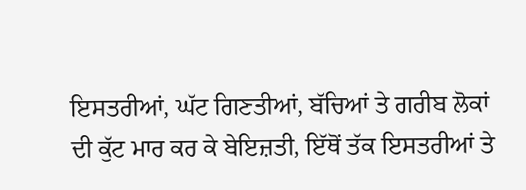ਇਸਤਰੀਆਂ, ਘੱਟ ਗਿਣਤੀਆਂ, ਬੱਚਿਆਂ ਤੇ ਗਰੀਬ ਲੋਕਾਂ ਦੀ ਕੁੱਟ ਮਾਰ ਕਰ ਕੇ ਬੇਇਜ਼ਤੀ, ਇੱਥੋਂ ਤੱਕ ਇਸਤਰੀਆਂ ਤੇ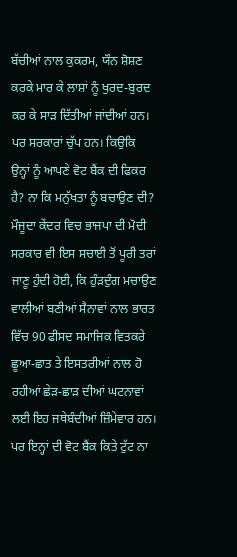ਬੱਚੀਆਂ ਨਾਲ ਕੁਕਰਮ, ਯੌਨ ਸ਼ੋਸ਼ਣ ਕਰਕੇ ਮਾਰ ਕੇ ਲਾਸ਼ਾਂ ਨੂੰ ਖੁਰਦ-ਬੁਰਦ ਕਰ ਕੇ ਸਾੜ ਦਿੱਤੀਆਂ ਜਾਂਦੀਆਂ ਹਨ। ਪਰ ਸਰਕਾਰਾਂ ਚੁੱਪ ਹਨ। ਕਿਉਕਿ ਉਨ੍ਹਾਂ ਨੂੰ ਆਪਣੇ ਵੋਟ ਬੈਂਕ ਦੀ ਫਿਕਰ ਹੈ? ਨਾ ਕਿ ਮਨੁੱਖਤਾ ਨੂੰ ਬਚਾਉਣ ਦੀ?
ਮੌਜੂਦਾ ਕੇਂਦਰ ਵਿਚ ਭਾਜਪਾ ਦੀ ਮੋਦੀ ਸਰਕਾਰ ਵੀ ਇਸ ਸਚਾਈ ਤੋਂ ਪੂਰੀ ਤਰਾਂ ਜਾਣੂ ਹੁੰਦੀ ਹੋਈ, ਕਿ ਹੁੰੜਦੁੰਗ ਮਚਾਉਣ ਵਾਲੀਆਂ ਬਣੀਆਂ ਸੈਨਾਵਾਂ ਨਾਲ ਭਾਰਤ ਵਿੱਚ 90 ਫੀਸਦ ਸਮਾਜਿਕ ਵਿਤਕਰੇ ਛੂਆ-ਛਾਤ ਤੇ ਇਸਤਰੀਆਂ ਨਾਲ ਹੋ ਰਹੀਆਂ ਛੇੜ-ਛਾੜ ਦੀਆਂ ਘਟਨਾਵਾਂ ਲਈ ਇਹ ਜਥੇਬੰਦੀਆਂ ਜ਼ਿੰਮੇਵਾਰ ਹਨ। ਪਰ ਇਨ੍ਹਾਂ ਦੀ ਵੋਟ ਬੈਂਕ ਕਿਤੇ ਟੁੱਟ ਨਾ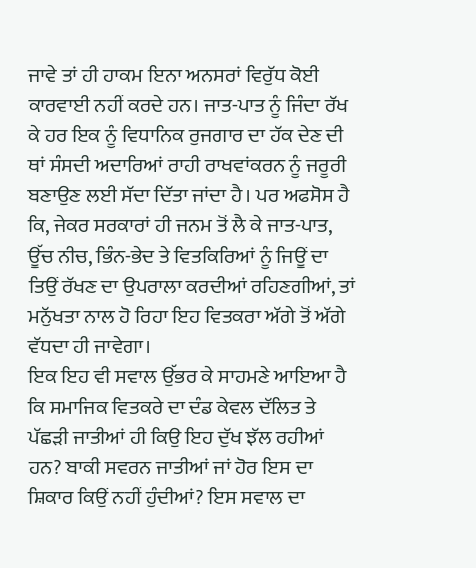ਜਾਵੇ ਤਾਂ ਹੀ ਹਾਕਮ ਇਨਾ ਅਨਸਰਾਂ ਵਿਰੁੱਧ ਕੋਈ ਕਾਰਵਾਈ ਨਹੀਂ ਕਰਦੇ ਹਨ। ਜਾਤ-ਪਾਤ ਨੂੰ ਜਿੰਦਾ ਰੱਖ ਕੇ ਹਰ ਇਕ ਨੂੰ ਵਿਧਾਨਿਕ ਰੁਜਗਾਰ ਦਾ ਹੱਕ ਦੇਣ ਦੀ ਥਾਂ ਸੰਸਦੀ ਅਦਾਰਿਆਂ ਰਾਹੀ ਰਾਖਵਾਂਕਰਨ ਨੂੰ ਜਰੂਰੀ ਬਣਾਉਣ ਲਈ ਸੱਦਾ ਦਿੱਤਾ ਜਾਂਦਾ ਹੈ। ਪਰ ਅਫਸੋਸ ਹੈ ਕਿ, ਜੇਕਰ ਸਰਕਾਰਾਂ ਹੀ ਜਨਮ ਤੋਂ ਲੈ ਕੇ ਜਾਤ-ਪਾਤ, ਊੱਚ ਨੀਚ, ਭਿੰਨ-ਭੇਦ ਤੇ ਵਿਤਕਿਰਿਆਂ ਨੂੰ ਜਿਊਂ ਦਾ ਤਿਉਂ ਰੱਖਣ ਦਾ ਉਪਰਾਲਾ ਕਰਦੀਆਂ ਰਹਿਣਗੀਆਂ, ਤਾਂ ਮਨੁੱਖਤਾ ਨਾਲ ਹੋ ਰਿਹਾ ਇਹ ਵਿਤਕਰਾ ਅੱਗੇ ਤੋਂ ਅੱਗੇ ਵੱਧਦਾ ਹੀ ਜਾਵੇਗਾ।
ਇਕ ਇਹ ਵੀ ਸਵਾਲ ਉੱਭਰ ਕੇ ਸਾਹਮਣੇ ਆਇਆ ਹੈ ਕਿ ਸਮਾਜਿਕ ਵਿਤਕਰੇ ਦਾ ਦੰਡ ਕੇਵਲ ਦੱਲਿਤ ਤੇ ਪੱਛੜੀ ਜਾਤੀਆਂ ਹੀ ਕਿਉ ਇਹ ਦੁੱਖ ਝੱਲ ਰਹੀਆਂ ਹਨ? ਬਾਕੀ ਸਵਰਨ ਜਾਤੀਆਂ ਜਾਂ ਹੋਰ ਇਸ ਦਾ ਸ਼ਿਕਾਰ ਕਿਉਂ ਨਹੀਂ ਹੁੰਦੀਆਂ? ਇਸ ਸਵਾਲ ਦਾ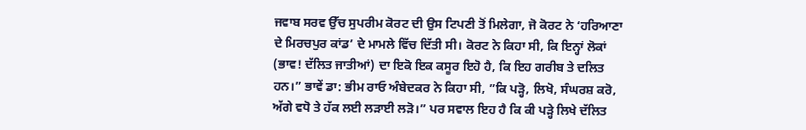ਜਵਾਬ ਸਰਵ ਉੱਚ ਸੁਪਰੀਮ ਕੋਰਟ ਦੀ ਉਸ ਟਿਪਣੀ ਤੋਂ ਮਿਲੇਗਾ, ਜੋ ਕੋਰਟ ਨੇ ‘ਹਰਿਆਣਾ ਦੇ ਮਿਰਚਪੁਰ ਕਾਂਡ’ ਦੇ ਮਾਮਲੇ ਵਿੱਚ ਦਿੱਤੀ ਸੀ। ਕੋਰਟ ਨੇ ਕਿਹਾ ਸੀ, ਕਿ ਇਨ੍ਹਾਂ ਲੋਕਾਂ (ਭਾਵ! ਦੱਲਿਤ ਜਾਤੀਆਂ) ਦਾ ਇਕੋ ਇਕ ਕਸੂਰ ਇਹੋ ਹੈ, ਕਿ ਇਹ ਗਰੀਬ ਤੇ ਦਲਿਤ ਹਨ।” ਭਾਵੇਂ ਡਾ: ਭੀਮ ਰਾਓ ਅੰਬੇਦਕਰ ਨੇ ਕਿਹਾ ਸੀ, ”ਕਿ ਪੜ੍ਹੋ, ਲਿਖੋ, ਸੰਘਰਸ਼ ਕਰੋ, ਅੱਗੇ ਵਧੋ ਤੇ ਹੱਕ ਲਈ ਲੜਾਈ ਲੜੋ।” ਪਰ ਸਵਾਲ ਇਹ ਹੈ ਕਿ ਕੀ ਪੜ੍ਹੇ ਲਿਖੇ ਦੱਲਿਤ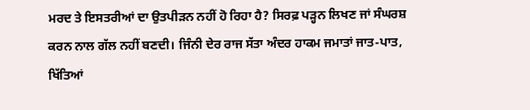ਮਰਦ ਤੇ ਇਸਤਰੀਆਂ ਦਾ ਉਤਪੀੜਨ ਨਹੀਂ ਹੋ ਰਿਹਾ ਹੈ? ਸਿਰਫ਼ ਪੜ੍ਹਨ ਲਿਖਣ ਜਾਂ ਸੰਘਰਸ਼ ਕਰਨ ਨਾਲ ਗੱਲ ਨਹੀਂ ਬਣਦੀ। ਜਿੰਨੀ ਦੇਰ ਰਾਜ ਸੱਤਾ ਅੰਦਰ ਹਾਕਮ ਜਮਾਤਾਂ ਜਾਤ-ਪਾਤ, ਖਿੱਤਿਆਂ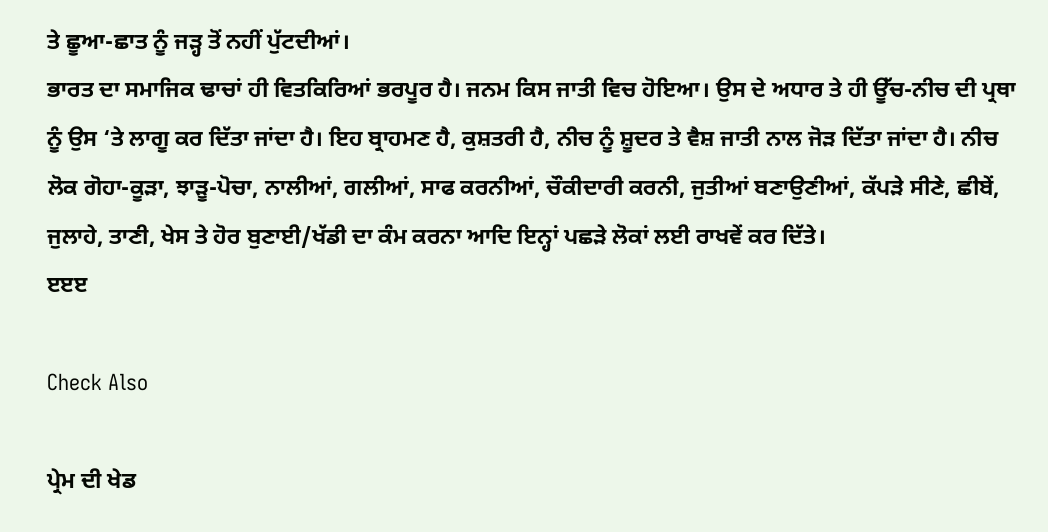ਤੇ ਛੂਆ-ਛਾਤ ਨੂੰ ਜੜ੍ਹ ਤੋਂ ਨਹੀਂ ਪੁੱਟਦੀਆਂ।
ਭਾਰਤ ਦਾ ਸਮਾਜਿਕ ਢਾਚਾਂ ਹੀ ਵਿਤਕਿਰਿਆਂ ਭਰਪੂਰ ਹੈ। ਜਨਮ ਕਿਸ ਜਾਤੀ ਵਿਚ ਹੋਇਆ। ਉਸ ਦੇ ਅਧਾਰ ਤੇ ਹੀ ਊੱਚ-ਨੀਚ ਦੀ ਪ੍ਰਥਾ ਨੂੰ ਉਸ ‘ਤੇ ਲਾਗੂ ਕਰ ਦਿੱਤਾ ਜਾਂਦਾ ਹੈ। ਇਹ ਬ੍ਰਾਹਮਣ ਹੈ, ਕੁਸ਼ਤਰੀ ਹੈ, ਨੀਚ ਨੂੰ ਸ਼ੂਦਰ ਤੇ ਵੈਸ਼ ਜਾਤੀ ਨਾਲ ਜੋੜ ਦਿੱਤਾ ਜਾਂਦਾ ਹੈ। ਨੀਚ ਲੋਕ ਗੋਹਾ-ਕੂੜਾ, ਝਾੜੂ-ਪੋਚਾ, ਨਾਲੀਆਂ, ਗਲੀਆਂ, ਸਾਫ ਕਰਨੀਆਂ, ਚੌਕੀਦਾਰੀ ਕਰਨੀ, ਜੁਤੀਆਂ ਬਣਾਉਣੀਆਂ, ਕੱਪੜੇ ਸੀਣੇ, ਛੀਬੇਂ, ਜੁਲਾਹੇ, ਤਾਣੀ, ਖੇਸ ਤੇ ਹੋਰ ਬੁਣਾਈ/ਖੱਡੀ ਦਾ ਕੰਮ ਕਰਨਾ ਆਦਿ ਇਨ੍ਹਾਂ ਪਛੜੇ ਲੋਕਾਂ ਲਈ ਰਾਖਵੇਂ ਕਰ ਦਿੱਤੇ।
ੲੲੲ

Check Also

ਪ੍ਰੇਮ ਦੀ ਖੇਡ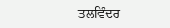ਤਲਵਿੰਦਰ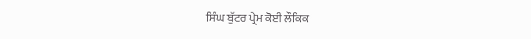ਸਿੰਘ ਬੁੱਟਰ ਪ੍ਰੇਮ ਕੋਈ ਲੌਕਿਕ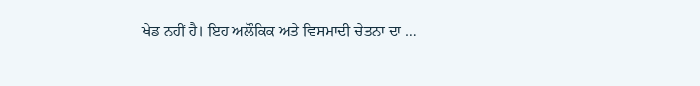ਖੇਡ ਨਹੀਂ ਹੈ। ਇਹ ਅਲੌਕਿਕ ਅਤੇ ਵਿਸਮਾਦੀ ਚੇਤਨਾ ਦਾ …